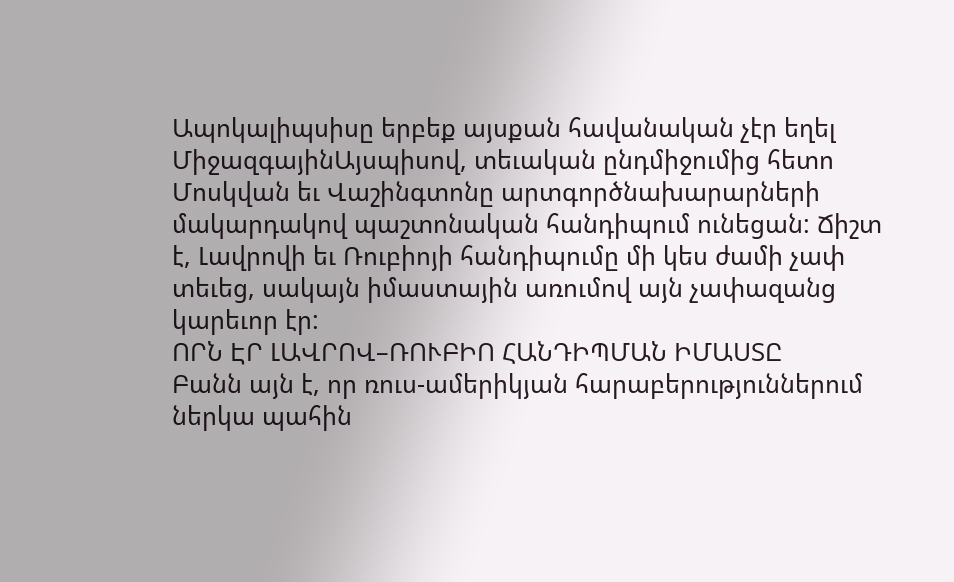Ապոկալիպսիսը երբեք այսքան հավանական չէր եղել
ՄիջազգայինԱյսպիսով, տեւական ընդմիջումից հետո Մոսկվան եւ Վաշինգտոնը արտգործնախարարների մակարդակով պաշտոնական հանդիպում ունեցան: Ճիշտ է, Լավրովի եւ Ռուբիոյի հանդիպումը մի կես ժամի չափ տեւեց, սակայն իմաստային առումով այն չափազանց կարեւոր էր:
ՈՐՆ ԷՐ ԼԱՎՐՈՎ–ՌՈՒԲԻՈ ՀԱՆԴԻՊՄԱՆ ԻՄԱՍՏԸ
Բանն այն է, որ ռուս-ամերիկյան հարաբերություններում ներկա պահին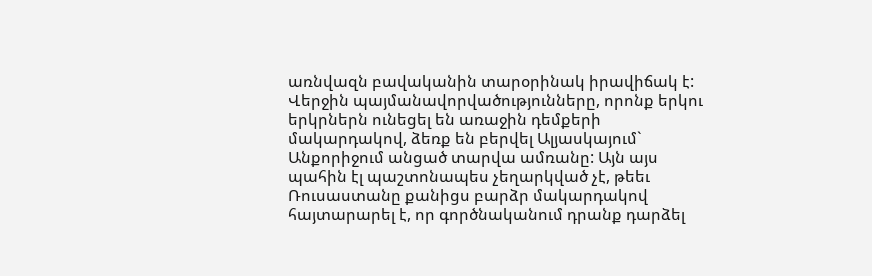առնվազն բավականին տարօրինակ իրավիճակ է: Վերջին պայմանավորվածությունները, որոնք երկու երկրներն ունեցել են առաջին դեմքերի մակարդակով, ձեռք են բերվել Ալյասկայում` Անքորիջում անցած տարվա ամռանը: Այն այս պահին էլ պաշտոնապես չեղարկված չէ, թեեւ Ռուսաստանը քանիցս բարձր մակարդակով հայտարարել է, որ գործնականում դրանք դարձել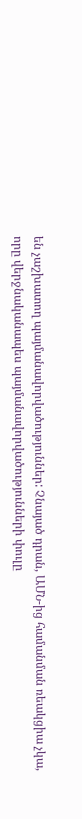են չաշխատող պայմանավորվածություններ: Չնայած դրան, ԱՄՆ-ից համանման ռեակցիա չկա, որը վերջնականապես պայմանավորվածությունների փուլը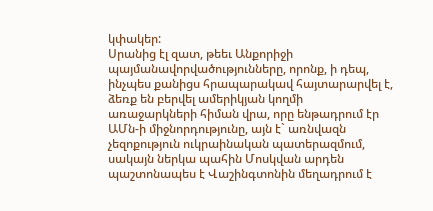կփակեր:
Սրանից էլ զատ, թեեւ Անքորիջի պայմանավորվածությունները, որոնք, ի դեպ, ինչպես քանիցս հրապարակավ հայտարարվել է, ձեռք են բերվել ամերիկյան կողմի առաջարկների հիման վրա, որը ենթադրում էր ԱՄն-ի միջնորդությունը, այն է` առնվազն չեզոքություն ուկրաինական պատերազմում, սակայն ներկա պահին Մոսկվան արդեն պաշտոնապես է Վաշինգտոնին մեղադրում է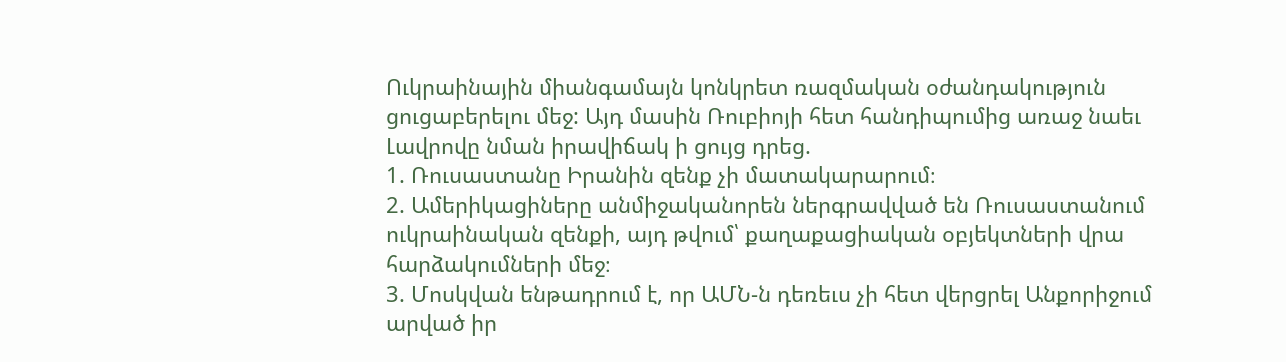Ուկրաինային միանգամայն կոնկրետ ռազմական օժանդակություն ցուցաբերելու մեջ: Այդ մասին Ռուբիոյի հետ հանդիպումից առաջ նաեւ Լավրովը նման իրավիճակ ի ցույց դրեց.
1. Ռուսաստանը Իրանին զենք չի մատակարարում։
2. Ամերիկացիները անմիջականորեն ներգրավված են Ռուսաստանում ուկրաինական զենքի, այդ թվում՝ քաղաքացիական օբյեկտների վրա հարձակումների մեջ։
3. Մոսկվան ենթադրում է, որ ԱՄՆ-ն դեռեւս չի հետ վերցրել Անքորիջում արված իր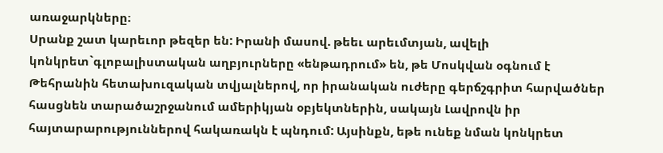առաջարկները։
Սրանք շատ կարեւոր թեզեր են: Իրանի մասով. թեեւ արեւմտյան, ավելի կոնկրետ`գլոբալիստական աղբյուրները «ենթադրում» են, թե Մոսկվան օգնում է Թեհրանին հետախուզական տվյալներով, որ իրանական ուժերը գերճշգրիտ հարվածներ հասցնեն տարածաշրջանում ամերիկյան օբյեկտներին, սակայն Լավրովն իր հայտարարություններով հակառակն է պնդում: Այսինքն, եթե ունեք նման կոնկրետ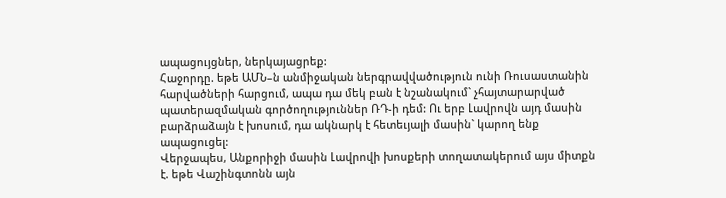ապացույցներ, ներկայացրեք:
Հաջորդը. եթե ԱՄՆ–ն անմիջական ներգրավվածություն ունի Ռուսաստանին հարվածների հարցում, ապա դա մեկ բան է նշանակում` չհայտարարված պատերազմական գործողություններ ՌԴ-ի դեմ: Ու երբ Լավրովն այդ մասին բարձրաձայն է խոսում, դա ակնարկ է հետեւյալի մասին` կարող ենք ապացուցել:
Վերջապես, Անքորիջի մասին Լավրովի խոսքերի տողատակերում այս միտքն է. եթե Վաշինգտոնն այն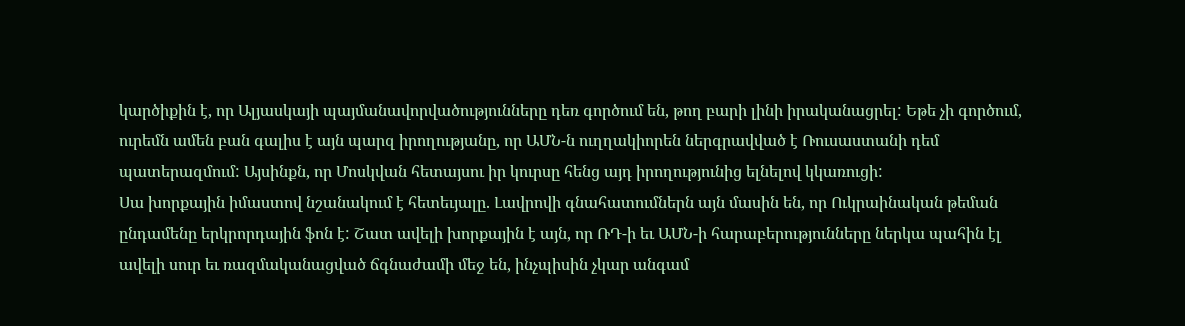կարծիքին է, որ Ալյասկայի պայմանավորվածությունները դեռ գործում են, թող բարի լինի իրականացրել: Եթե չի գործում, ուրեմն ամեն բան գալիս է այն պարզ իրողությանը, որ ԱՄՆ-ն ուղղակիորեն ներգրավված է Ռուսաստանի դեմ պատերազմում: Այսինքն, որ Մոսկվան հետայսու իր կուրսը հենց այդ իրողությունից ելնելով կկառուցի:
Սա խորքային իմաստով նշանակում է հետեւյալը. Լավրովի գնահատումներն այն մասին են, որ Ուկրաինական թեման ընդամենը երկրորդային ֆոն է: Շատ ավելի խորքային է այն, որ ՌԴ-ի եւ ԱՄՆ-ի հարաբերությունները ներկա պահին էլ ավելի սուր եւ ռազմականացված ճգնաժամի մեջ են, ինչպիսին չկար անգամ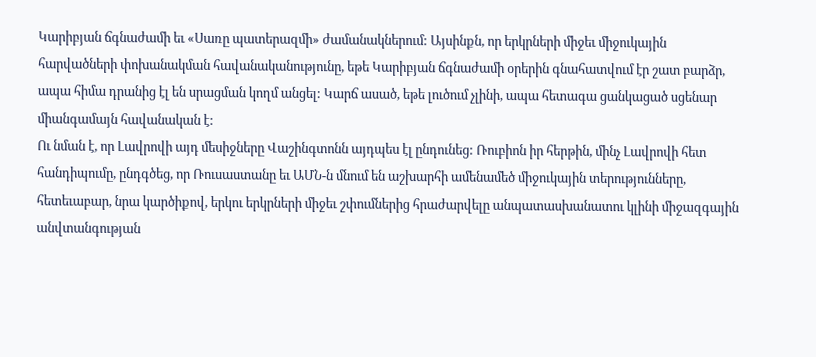Կարիբյան ճգնաժամի եւ «Սառը պատերազմի» ժամանակներում: Այսինքն, որ երկրների միջեւ միջուկային հարվածների փոխանակման հավանականությունը, եթե Կարիբյան ճգնաժամի օրերին գնահատվում էր շատ բարձր, ապա հիմա դրանից էլ են սրացման կողմ անցել: Կարճ ասած, եթե լուծում չլինի, ապա հետագա ցանկացած սցենար միանգամայն հավանական է:
Ու նման է, որ Լավրովի այդ մեսիջները Վաշինգտոնն այդպես էլ ընդունեց: Ռուբիոն իր հերթին, մինչ Լավրովի հետ հանդիպումը, ընդգծեց, որ Ռուսաստանը եւ ԱՄՆ-ն մնում են աշխարհի ամենամեծ միջուկային տերությունները, հետեւաբար, նրա կարծիքով, երկու երկրների միջեւ շփումներից հրաժարվելը անպատասխանատու կլինի միջազգային անվտանգության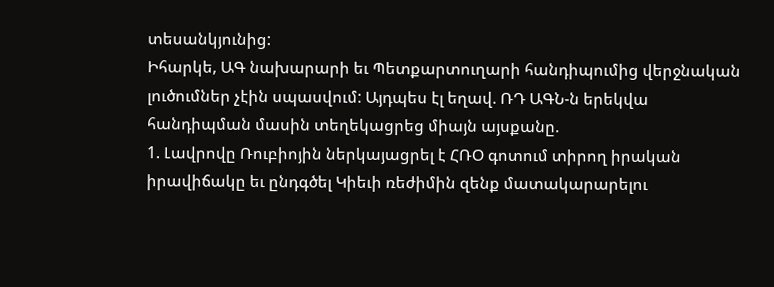տեսանկյունից:
Իհարկե, ԱԳ նախարարի եւ Պետքարտուղարի հանդիպումից վերջնական լուծումներ չէին սպասվում: Այդպես էլ եղավ. ՌԴ ԱԳՆ-ն երեկվա հանդիպման մասին տեղեկացրեց միայն այսքանը.
1. Լավրովը Ռուբիոյին ներկայացրել է ՀՌՕ գոտում տիրող իրական իրավիճակը եւ ընդգծել Կիեւի ռեժիմին զենք մատակարարելու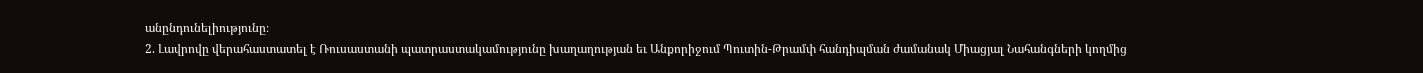անընդունելիությունը։
2. Լավրովը վերահաստատել է Ռուսաստանի պատրաստակամությունը խաղաղության եւ Անքորիջում Պուտին-Թրամփ հանդիպման ժամանակ Միացյալ Նահանգների կողմից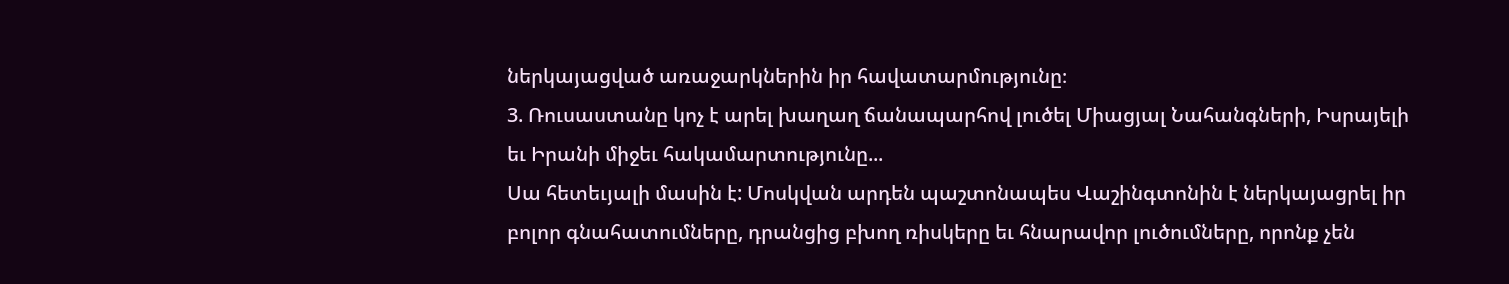ներկայացված առաջարկներին իր հավատարմությունը։
3. Ռուսաստանը կոչ է արել խաղաղ ճանապարհով լուծել Միացյալ Նահանգների, Իսրայելի եւ Իրանի միջեւ հակամարտությունը...
Սա հետեւյալի մասին է: Մոսկվան արդեն պաշտոնապես Վաշինգտոնին է ներկայացրել իր բոլոր գնահատումները, դրանցից բխող ռիսկերը եւ հնարավոր լուծումները, որոնք չեն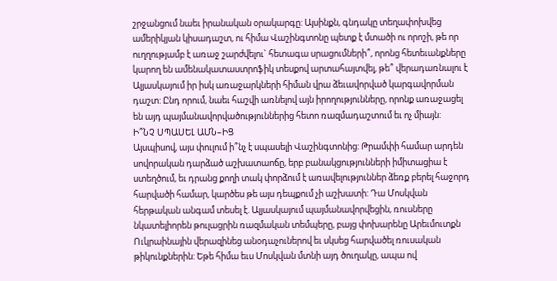շրջանցում նաեւ իրանական օրակարգը: Այսինքն, գնդակը տեղափոխվեց ամերիկյան կիսադաշտ, ու հիմա Վաշինգտոնը պետք է մտածի ու որոշի, թե որ ուղղությամբ է առաջ շարժվելու` հետագա սրացումների՞, որոնց հետեւանքները կարող են ամենակատաստրոֆիկ տեսքով արտահայտվել, թե՞ վերադառնալու է Ալյասկայում իր իսկ առաջարկների հիման վրա ձեւավորված կարգավորման դաշտ: Ընդ որում, նաեւ հաշվի առնելով այն իրողությունները, որոնք առաջացել են այդ պայմանավորվածություններից հետո ռազմադաշտում եւ ոչ միայն:
Ի՞ՆՉ ՍՊԱՍԵԼ ԱՄՆ–ԻՑ
Այսպիսով, այս փուլում ի՞նչ է սպասելի Վաշինգտոնից: Թրամփի համար արդեն սովորական դարձած աշխատաոճը, երբ բանակցությունների իմիտացիա է ստեղծում, եւ դրանց քողի տակ փորձում է առավելություններ ձեռք բերել հաջորդ հարվածի համար, կարծես թե այս դեպքում չի աշխատի: Դա Մոսկվան հերթական անգամ տեսել է. Ալյասկայում պայմանավորվեցին, ռուսները նկատելիորեն թուլացրին ռազմական տեմպերը, բայց փոխարենը Արեւմուտքն Ուկրաինային վերազինեց անօդաչուներով եւ սկսեց հարվածել ռուսական թիկունքներին: Եթե հիմա եւս Մոսկվան մտնի այդ ծուղակը, ապա ով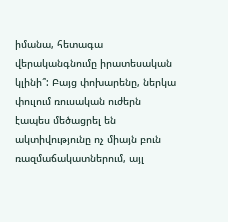իմանա, հետագա վերականգնումը իրատեսական կլինի՞: Բայց փոխարենը, ներկա փուլում ռուսական ուժերն էապես մեծացրել են ակտիվությունը ոչ միայն բուն ռազմաճակատներում, այլ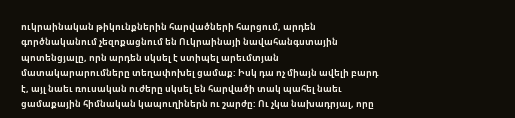ուկրաինական թիկունքներին հարվածների հարցում, արդեն գործնականում չեզոքացնում են Ուկրաինայի նավահանգստային պոտենցյալը, որն արդեն սկսել է ստիպել արեւմտյան մատակարարումները տեղափոխել ցամաք: Իսկ դա ոչ միայն ավելի բարդ է, այլ նաեւ ռուսական ուժերը սկսել են հարվածի տակ պահել նաեւ ցամաքային հիմնական կապուղիներն ու շարժը: Ու չկա նախադրյալ, որը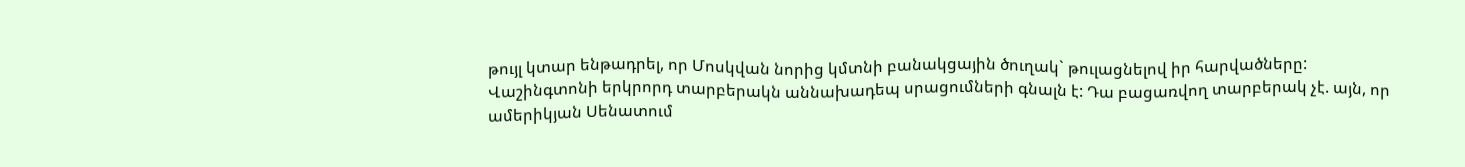թույլ կտար ենթադրել, որ Մոսկվան նորից կմտնի բանակցային ծուղակ` թուլացնելով իր հարվածները:
Վաշինգտոնի երկրորդ տարբերակն աննախադեպ սրացումների գնալն է: Դա բացառվող տարբերակ չէ. այն, որ ամերիկյան Սենատում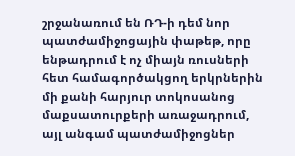շրջանառում են ՌԴ-ի դեմ նոր պատժամիջոցային փաթեթ, որը ենթադրում է ոչ միայն ռուսների հետ համագործակցող երկրներին մի քանի հարյուր տոկոսանոց մաքսատուրքերի առաջադրում, այլ անգամ պատժամիջոցներ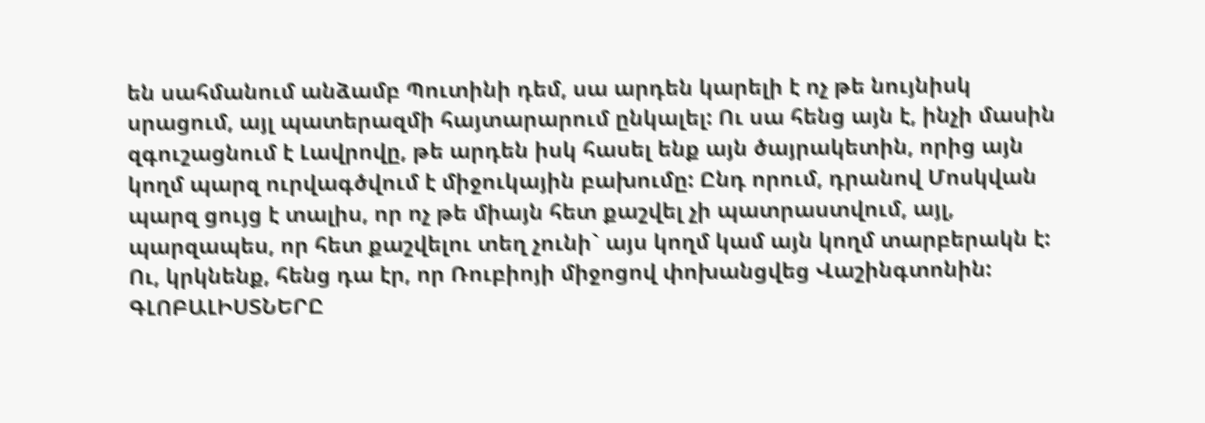են սահմանում անձամբ Պուտինի դեմ, սա արդեն կարելի է ոչ թե նույնիսկ սրացում, այլ պատերազմի հայտարարում ընկալել: Ու սա հենց այն է, ինչի մասին զգուշացնում է Լավրովը, թե արդեն իսկ հասել ենք այն ծայրակետին, որից այն կողմ պարզ ուրվագծվում է միջուկային բախումը: Ընդ որում, դրանով Մոսկվան պարզ ցույց է տալիս, որ ոչ թե միայն հետ քաշվել չի պատրաստվում, այլ, պարզապես, որ հետ քաշվելու տեղ չունի` այս կողմ կամ այն կողմ տարբերակն է: Ու, կրկնենք, հենց դա էր, որ Ռուբիոյի միջոցով փոխանցվեց Վաշինգտոնին:
ԳԼՈԲԱԼԻՍՏՆԵՐԸ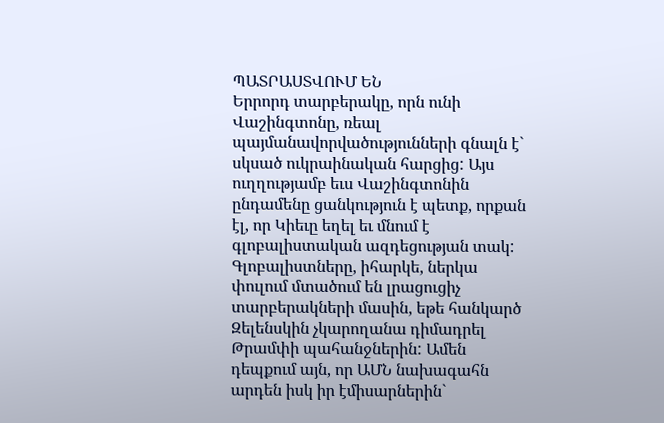ՊԱՏՐԱՍՏՎՈՒՄ ԵՆ
Երրորդ տարբերակը, որն ունի Վաշինգտոնը, ռեալ պայմանավորվածությունների գնալն է` սկսած ուկրաինական հարցից: Այս ուղղությամբ եւս Վաշինգտոնին ընդամենը ցանկություն է պետք, որքան էլ, որ Կիեւը եղել եւ մնում է գլոբալիստական ազդեցության տակ:
Գլոբալիստները, իհարկե, ներկա փուլում մտածում են լրացուցիչ տարբերակների մասին, եթե հանկարծ Զելենսկին չկարողանա դիմադրել Թրամփի պահանջներին: Ամեն դեպքում այն, որ ԱՄՆ նախագահն արդեն իսկ իր էմիսարներին`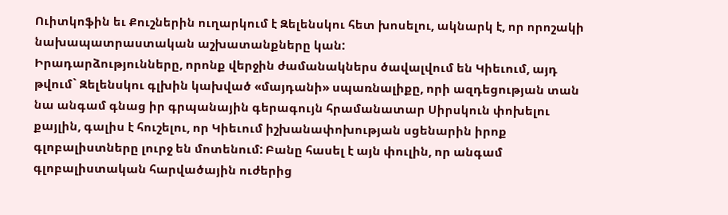Ուիտկոֆին եւ Քուշներին ուղարկում է Զելենսկու հետ խոսելու, ակնարկ է, որ որոշակի նախապատրաստական աշխատանքները կան:
Իրադարձությունները, որոնք վերջին ժամանակներս ծավալվում են Կիեւում, այդ թվում` Զելենսկու գլխին կախված «մայդանի» սպառնալիքը, որի ազդեցության տան նա անգամ գնաց իր գրպանային գերագույն հրամանատար Սիրսկուն փոխելու քայլին, գալիս է հուշելու, որ Կիեւում իշխանափոխության սցենարին իրոք գլոբալիստները լուրջ են մոտենում: Բանը հասել է այն փուլին, որ անգամ գլոբալիստական հարվածային ուժերից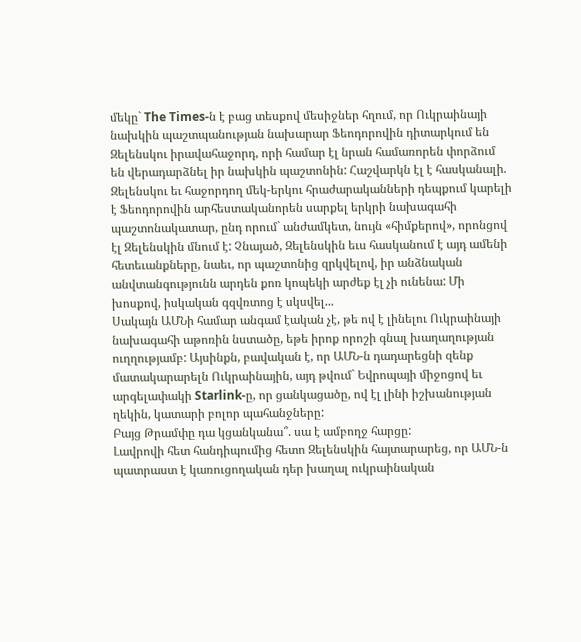մեկը` The Times-ն է բաց տեսքով մեսիջներ հղում, որ Ուկրաինայի նախկին պաշտպանության նախարար Ֆեոդորովին դիտարկում են Զելենսկու իրավահաջորդ, որի համար էլ նրան համառորեն փորձում են վերադարձնել իր նախկին պաշտոնին: Հաշվարկն էլ է հասկանալի. Զելենսկու եւ հաջորդող մեկ-երկու հրաժարականների դեպքում կարելի է Ֆեոդորովին արհեստականորեն սարքել երկրի նախագահի պաշտոնակատար, ընդ որում` անժամկետ, նույն «հիմքերով», որոնցով էլ Զելենսկին մնում է: Չնայած, Զելենսկին եւս հասկանում է այդ ամենի հետեւանքները, նաեւ, որ պաշտոնից զրկվելով, իր անձնական անվտանգությունն արդեն քոռ կոպեկի արժեք էլ չի ունենա: Մի խոսքով, իսկական գզվռտոց է սկսվել...
Սակայն ԱՄՆի համար անգամ էական չէ, թե ով է լինելու Ուկրաինայի նախագահի աթոռին նստածը, եթե իրոք որոշի գնալ խաղաղության ուղղությամբ: Այսինքն, բավական է, որ ԱՄՆ-ն դադարեցնի զենք մատակարարելն Ուկրաինային, այդ թվում` Եվրոպայի միջոցով եւ արգելափակի Starlink-ը, որ ցանկացածը, ով էլ լինի իշխանության ղեկին, կատարի բոլոր պահանջները:
Բայց Թրամփը դա կցանկանա՞. սա է ամբողջ հարցը:
Լավրովի հետ հանդիպումից հետո Զելենսկին հայտարարեց, որ ԱՄՆ-ն պատրաստ է կառուցողական դեր խաղալ ուկրաինական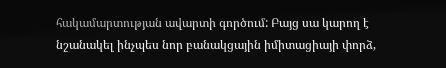հակամարտության ավարտի գործում: Բայց սա կարող է նշանակել ինչպես նոր բանակցային իմիտացիայի փորձ,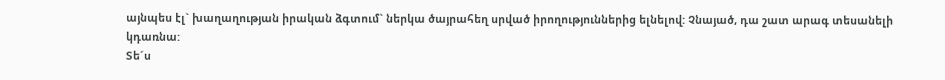այնպես էլ` խաղաղության իրական ձգտում` ներկա ծայրահեղ սրված իրողություններից ելնելով: Չնայած, դա շատ արագ տեսանելի կդառնա:
Տե´ս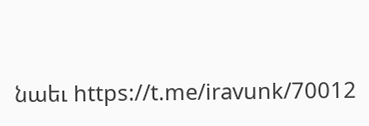նաեւ https://t.me/iravunk/70012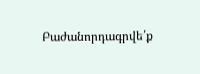Բաժանորդագրվե՛ք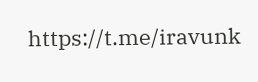https://t.me/iravunk